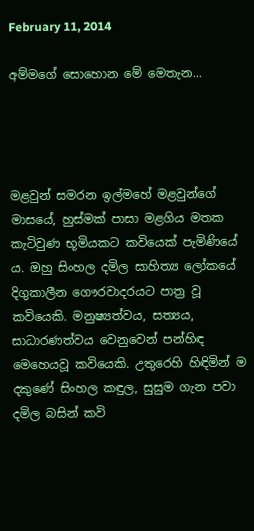February 11, 2014

අම්මගේ සොහොන මේ මෙතැන...




මළවුන් සමරන ඉල්මහේ මළවුන්ගේ මාසයේ, හුස්මක් පාසා මළගිය මතක කැටිවුණ භූමියකට කවියෙක් පැමිණියේ ය. ඔහු සිංහල දමිල සාහිත්‍ය ලෝකයේ දිගුකාලීන ගෞරවාදරයට පාත්‍ර වූ කවියෙකි. මනුෂ්‍යත්වය, සත්‍යය, සාධාරණත්වය වෙනුවෙන් පන්හිඳ මෙහෙයවූ කවියෙකි. උතුරෙහි හිඳිමින් ම දකුණේ සිංහල කඳුල, සුසුම ගැන පවා දමිල බසින් කවි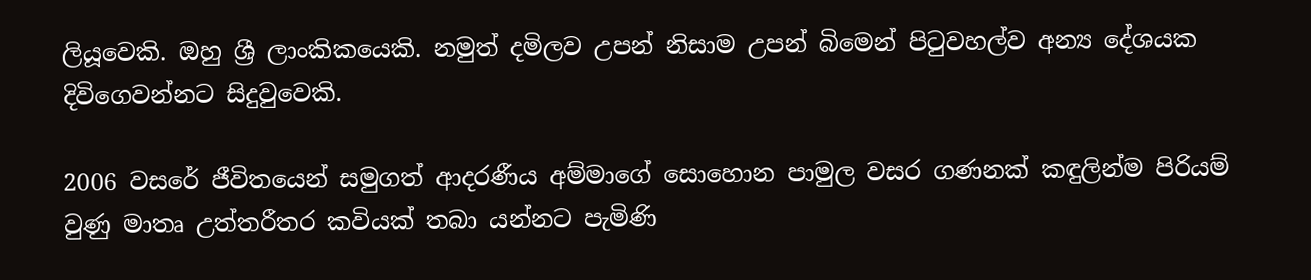ලියූවෙකි. ඔහු ශ්‍රී ලාංකිකයෙකි. නමුත් දමිලව උපන් නිසාම උපන් බිමෙන් පිටුවහල්ව අන්‍ය දේශයක දිවිගෙවන්නට සිදුවුවෙකි.

2006 වසරේ ජීවිතයෙන් සමුගත් ආදරණීය අම්මාගේ සොහොන පාමුල වසර ගණනක් කඳුලින්ම පිරියම් වුණු මාතෘ උත්තරීතර කවියක් තබා යන්නට පැමිණි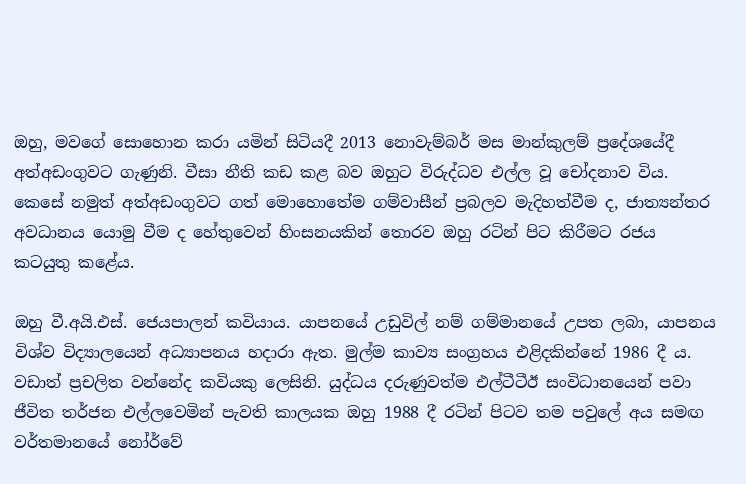ඔහු, මවගේ සොහොන කරා යමින් සිටියදී 2013 නොවැම්බර් මස මාන්කුලම් ප්‍රදේශයේදී අත්අඩංගුවට ගැණුනි. වීසා නීති කඩ කළ බව ඔහුට විරුද්ධව එල්ල වූ චෝදනාව විය. කෙසේ නමුත් අත්අඩංගුවට ගත් මොහොතේම ගම්වාසීන් ප්‍රබලව මැදිහත්වීම ද, ජාත්‍යන්තර අවධානය යොමු වීම ද හේතුවෙන් හිංසනයකින් තොරව ඔහු රටින් පිට කිරීමට රජය කටයුතු කළේය.

ඔහු වී.අයි.එස්. ජෙයපාලන් කවියාය. යාපනයේ උඩුවිල් නම් ගම්මානයේ උපත ලබා, යාපනය විශ්ව විද්‍යාලයෙන් අධ්‍යාපනය හදාරා ඇත. මුල්ම කාව්‍ය සංග්‍රහය එළිදකින්නේ 1986 දී ය. වඩාත් ප්‍රචලිත වන්නේද කවියකු ලෙසිනි. යුද්ධය දරුණුවත්ම එල්ටීටීඊ සංවිධානයෙන් පවා ජීවිත තර්ජන එල්ලවෙමින් පැවති කාලයක ඔහු 1988 දී රටින් පිටව තම පවුලේ අය සමඟ වර්තමානයේ නෝර්වේ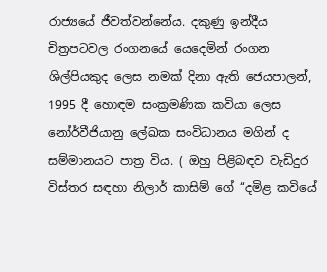රාජ්‍යයේ ජීවත්වන්නේය. දකුණු ඉන්දීය චිත්‍රපටවල රංගනයේ යෙදෙමින් රංගන ශිල්පියකුද ලෙස නමක් දිනා ඇති ජෙයපාලන්, 1995 දී හොඳම සංක්‍රමණික කවියා ලෙස නෝර්වීජියානු ලේඛක සංවිධානය මගින් ද සම්මානයට පාත්‍ර විය. ( ඔහු පිළිබඳව වැඩිදුර විස්තර සඳහා නිලාර් කාසිම් ගේ ‘‘දමිළ කවියේ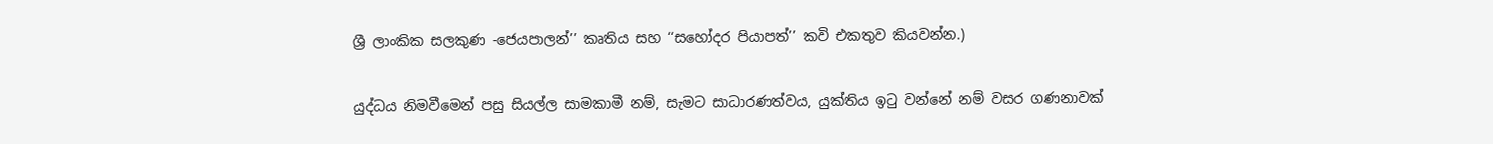ශ්‍රී ලාංකික සලකුණ -ජෙයපාලන්’’ කෘතිය සහ ‘‘සහෝදර පියාපත්’’ කවි එකතුව කියවන්න.)

යුද්ධය නිමවීමෙන් පසු සියල්ල සාමකාමී නම්, සැමට සාධාරණත්වය, යුක්තිය ඉටු වන්නේ නම් වසර ගණනාවක්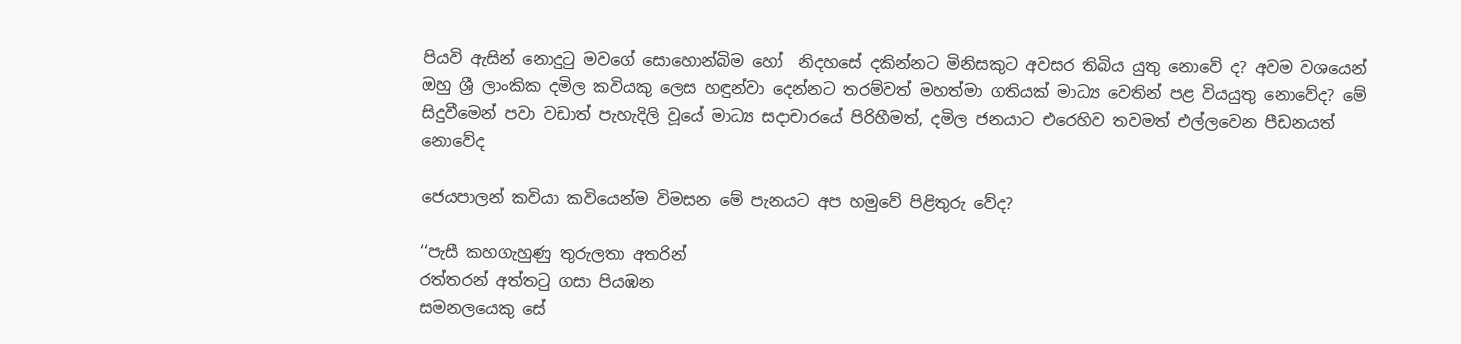පියවි ඇසින් නොදුටු මවගේ සොහොන්බිම හෝ  නිදහසේ දකින්නට මිනිසකුට අවසර තිබිය යුතු නොවේ ද? අවම වශයෙන් ඔහු ශ්‍රී ලාංකික දමිල කවියකු ලෙස හඳුන්වා දෙන්නට තරම්වත් මහත්මා ගතියක් මාධ්‍ය වෙතින් පළ වියයුතු නොවේද? මේ සිදුවීමෙන් පවා වඩාත් පැහැදිලි වූයේ මාධ්‍ය සදාචාරයේ පිරිහීමත්, දමිල ජනයාට එරෙහිව තවමත් එල්ලවෙන පීඩනයත් නොවේද

ජෙයපාලන් කවියා කවියෙන්ම විමසන මේ පැනයට අප හමුවේ පිළිතුරු වේද?

‘‘පැසී කහගැහුණු තුරුලතා අතරින්
රත්තරන් අත්තටු ගසා පියඹන
සමනලයෙකු සේ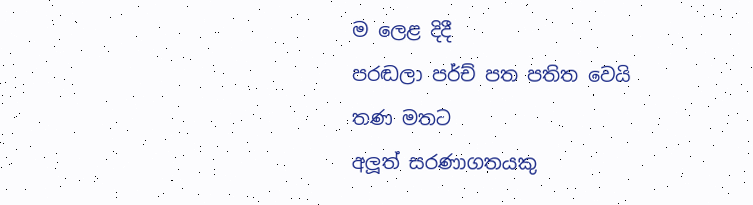ම ලෙළ දිදී
පරඬලා පර්ච් පත පතිත වෙයි
තණ මතට
අලූත් සරණාගතයකු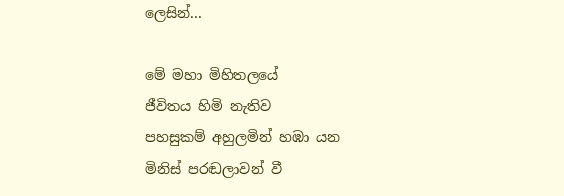ලෙසින්...

මේ මහා මිහිතලයේ
ජීවිතය හිමි නැතිව
පහසුකම් අහුලමින් හඹා යන
මිනිස් පරඬලාවන් වී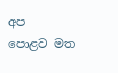අප
පොළව මත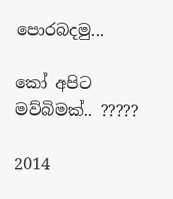පොරබදමු...

කෝ අපිට මව්බිමක්.. ?????

2014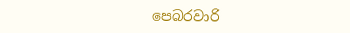පෙබරවාරි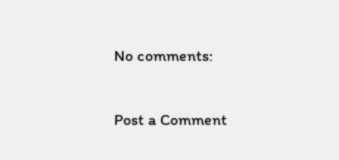No comments:

Post a Comment